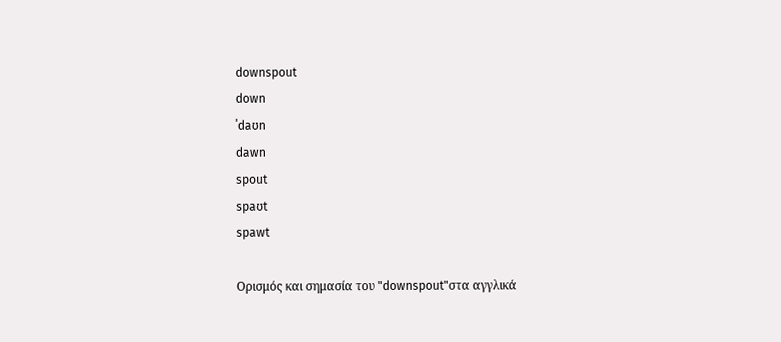downspout
down
ˈdaʊn
dawn
spout
spaʊt
spawt

Ορισμός και σημασία του "downspout"στα αγγλικά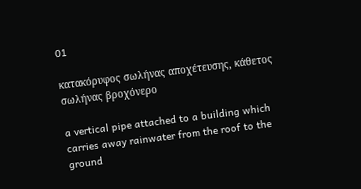01

κατακόρυφος σωλήνας αποχέτευσης, κάθετος σωλήνας βροχόνερο

a vertical pipe attached to a building which carries away rainwater from the roof to the ground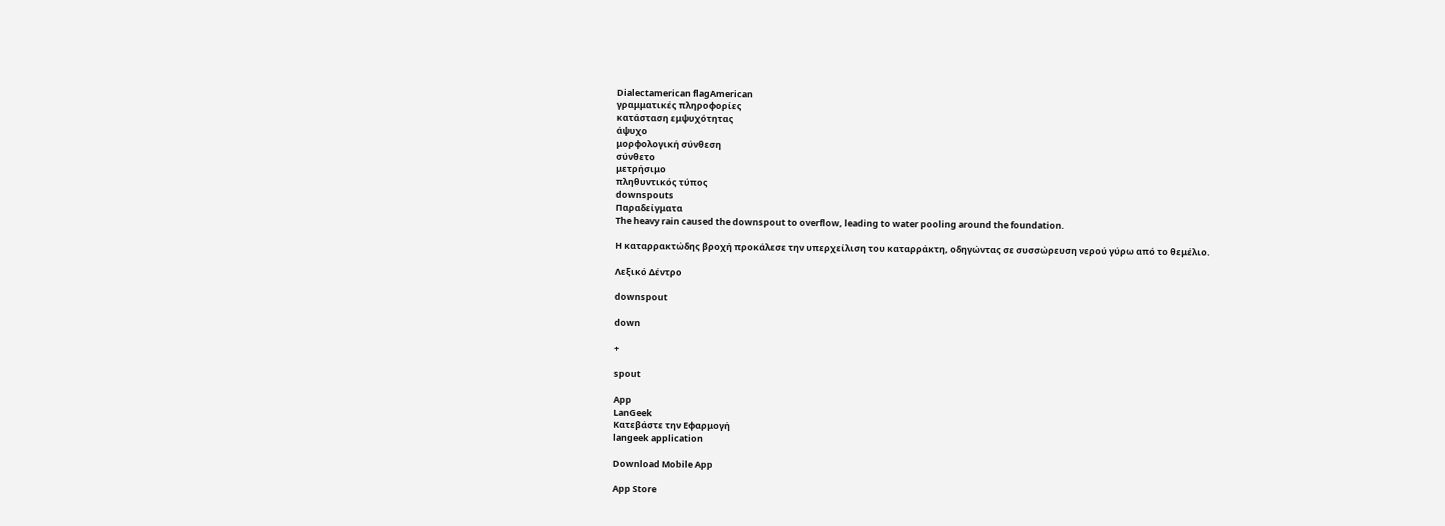Dialectamerican flagAmerican
γραμματικές πληροφορίες
κατάσταση εμψυχότητας
άψυχο
μορφολογική σύνθεση
σύνθετο
μετρήσιμο
πληθυντικός τύπος
downspouts
Παραδείγματα
The heavy rain caused the downspout to overflow, leading to water pooling around the foundation.

Η καταρρακτώδης βροχή προκάλεσε την υπερχείλιση του καταρράκτη, οδηγώντας σε συσσώρευση νερού γύρω από το θεμέλιο.

Λεξικό Δέντρο

downspout

down

+

spout

App
LanGeek
Κατεβάστε την Εφαρμογή
langeek application

Download Mobile App

App Store